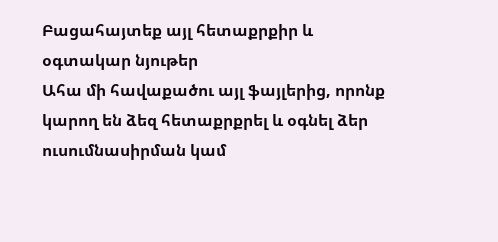Բացահայտեք այլ հետաքրքիր և օգտակար նյութեր
Ահա մի հավաքածու այլ ֆայլերից, որոնք կարող են ձեզ հետաքրքրել և օգնել ձեր ուսումնասիրման կամ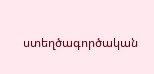ստեղծագործական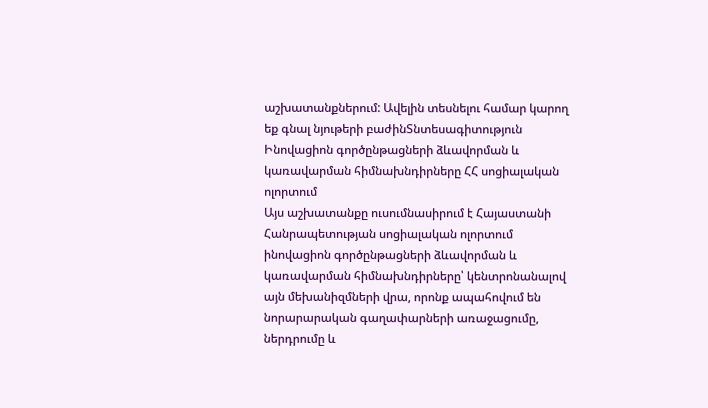աշխատանքներում: Ավելին տեսնելու համար կարող եք գնալ նյութերի բաժինՏնտեսագիտություն
Ինովացիոն գործընթացների ձևավորման և կառավարման հիմնախնդիրները ՀՀ սոցիալական ոլորտում
Այս աշխատանքը ուսումնասիրում է Հայաստանի Հանրապետության սոցիալական ոլորտում ինովացիոն գործընթացների ձևավորման և կառավարման հիմնախնդիրները՝ կենտրոնանալով այն մեխանիզմների վրա, որոնք ապահովում են նորարարական գաղափարների առաջացումը, ներդրումը և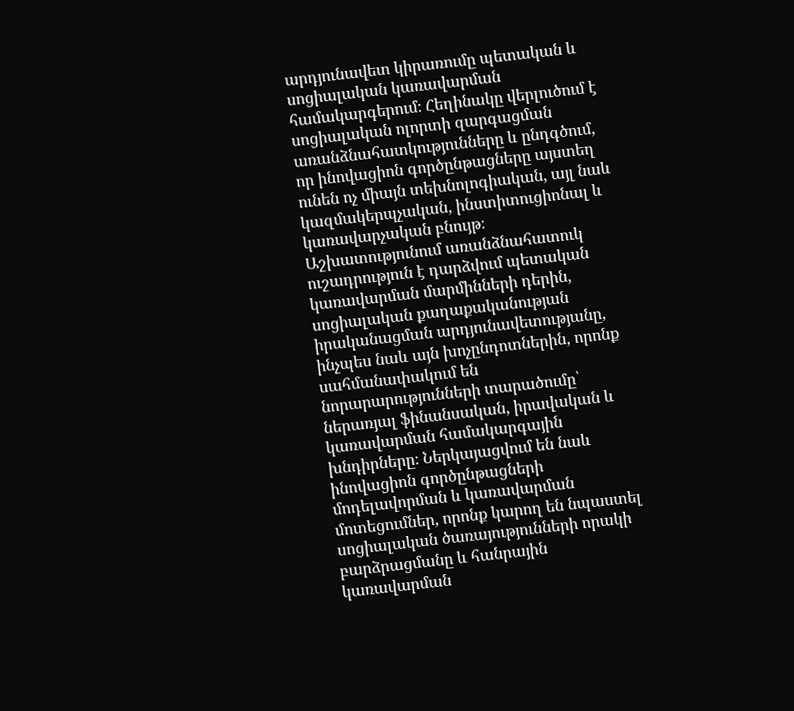արդյունավետ կիրառումը պետական և սոցիալական կառավարման համակարգերում։ Հեղինակը վերլուծում է սոցիալական ոլորտի զարգացման առանձնահատկությունները և ընդգծում, որ ինովացիոն գործընթացները այստեղ ունեն ոչ միայն տեխնոլոգիական, այլ նաև կազմակերպչական, ինստիտուցիոնալ և կառավարչական բնույթ։ Աշխատությունում առանձնահատուկ ուշադրություն է դարձվում պետական կառավարման մարմինների դերին, սոցիալական քաղաքականության իրականացման արդյունավետությանը, ինչպես նաև այն խոչընդոտներին, որոնք սահմանափակում են նորարարությունների տարածումը՝ ներառյալ ֆինանսական, իրավական և կառավարման համակարգային խնդիրները։ Ներկայացվում են նաև ինովացիոն գործընթացների մոդելավորման և կառավարման մոտեցումներ, որոնք կարող են նպաստել սոցիալական ծառայությունների որակի բարձրացմանը և հանրային կառավարման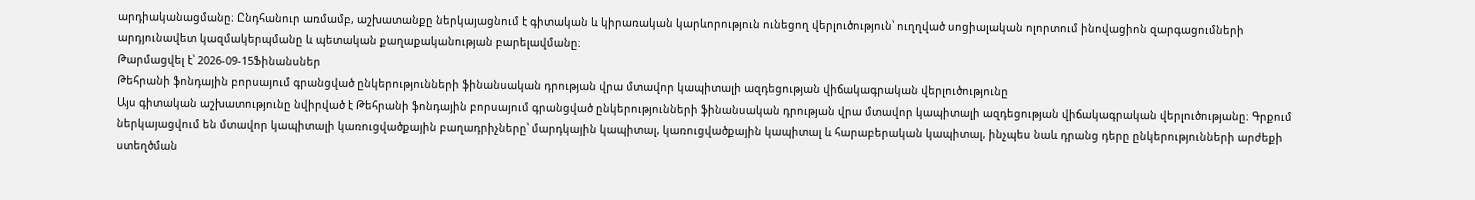արդիականացմանը։ Ընդհանուր առմամբ, աշխատանքը ներկայացնում է գիտական և կիրառական կարևորություն ունեցող վերլուծություն՝ ուղղված սոցիալական ոլորտում ինովացիոն զարգացումների արդյունավետ կազմակերպմանը և պետական քաղաքականության բարելավմանը։
Թարմացվել է՝ 2026-09-15Ֆինանսներ
Թեհրանի ֆոնդային բորսայում գրանցված ընկերությունների ֆինանսական դրության վրա մտավոր կապիտալի ազդեցության վիճակագրական վերլուծությունը
Այս գիտական աշխատությունը նվիրված է Թեհրանի ֆոնդային բորսայում գրանցված ընկերությունների ֆինանսական դրության վրա մտավոր կապիտալի ազդեցության վիճակագրական վերլուծությանը։ Գրքում ներկայացվում են մտավոր կապիտալի կառուցվածքային բաղադրիչները՝ մարդկային կապիտալ, կառուցվածքային կապիտալ և հարաբերական կապիտալ, ինչպես նաև դրանց դերը ընկերությունների արժեքի ստեղծման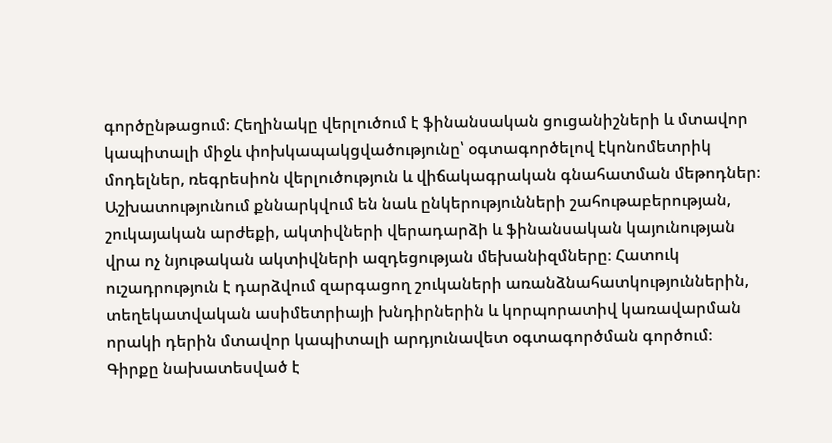գործընթացում։ Հեղինակը վերլուծում է ֆինանսական ցուցանիշների և մտավոր կապիտալի միջև փոխկապակցվածությունը՝ օգտագործելով էկոնոմետրիկ մոդելներ, ռեգրեսիոն վերլուծություն և վիճակագրական գնահատման մեթոդներ։ Աշխատությունում քննարկվում են նաև ընկերությունների շահութաբերության, շուկայական արժեքի, ակտիվների վերադարձի և ֆինանսական կայունության վրա ոչ նյութական ակտիվների ազդեցության մեխանիզմները։ Հատուկ ուշադրություն է դարձվում զարգացող շուկաների առանձնահատկություններին, տեղեկատվական ասիմետրիայի խնդիրներին և կորպորատիվ կառավարման որակի դերին մտավոր կապիտալի արդյունավետ օգտագործման գործում։ Գիրքը նախատեսված է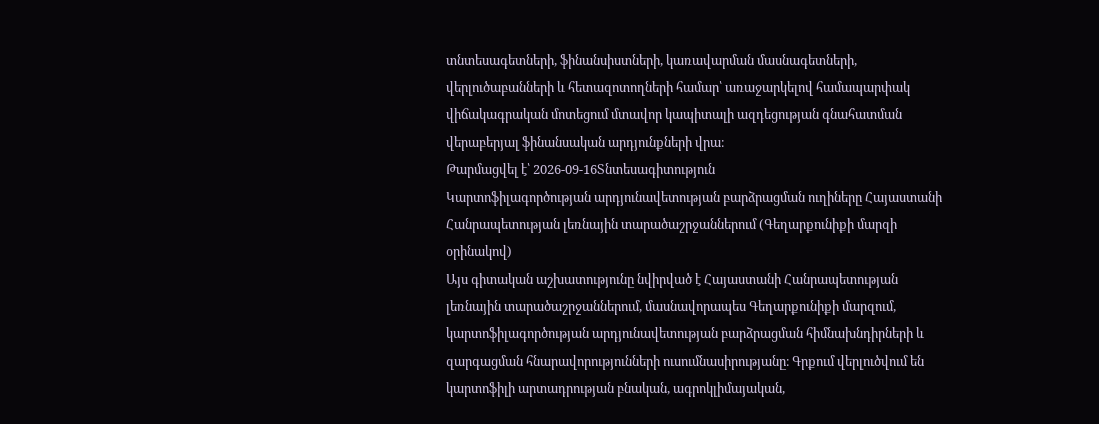տնտեսագետների, ֆինանսիստների, կառավարման մասնագետների, վերլուծաբանների և հետազոտողների համար՝ առաջարկելով համապարփակ վիճակագրական մոտեցում մտավոր կապիտալի ազդեցության գնահատման վերաբերյալ ֆինանսական արդյունքների վրա։
Թարմացվել է՝ 2026-09-16Տնտեսագիտություն
Կարտոֆիլագործության արդյունավետության բարձրացման ուղիները Հայաստանի Հանրապետության լեռնային տարածաշրջաններում (Գեղարքունիքի մարզի օրինակով)
Այս գիտական աշխատությունը նվիրված է Հայաստանի Հանրապետության լեռնային տարածաշրջաններում, մասնավորապես Գեղարքունիքի մարզում, կարտոֆիլագործության արդյունավետության բարձրացման հիմնախնդիրների և զարգացման հնարավորությունների ուսումնասիրությանը։ Գրքում վերլուծվում են կարտոֆիլի արտադրության բնական, ագրոկլիմայական,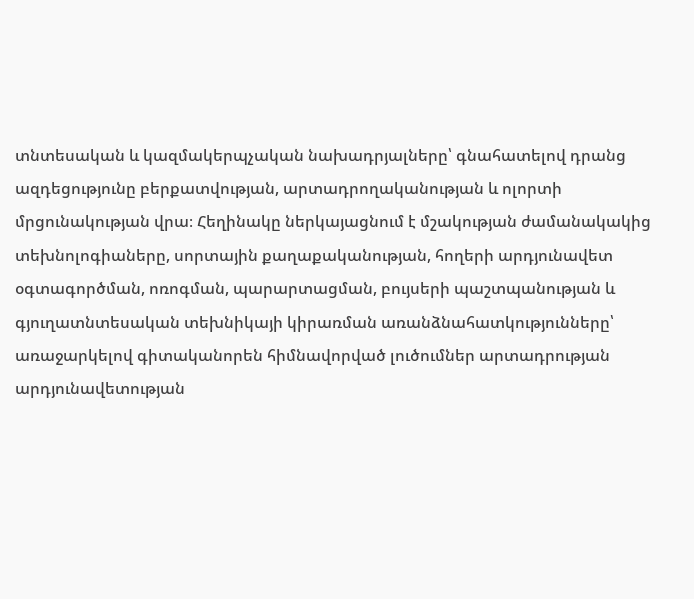տնտեսական և կազմակերպչական նախադրյալները՝ գնահատելով դրանց ազդեցությունը բերքատվության, արտադրողականության և ոլորտի մրցունակության վրա։ Հեղինակը ներկայացնում է մշակության ժամանակակից տեխնոլոգիաները, սորտային քաղաքականության, հողերի արդյունավետ օգտագործման, ոռոգման, պարարտացման, բույսերի պաշտպանության և գյուղատնտեսական տեխնիկայի կիրառման առանձնահատկությունները՝ առաջարկելով գիտականորեն հիմնավորված լուծումներ արտադրության արդյունավետության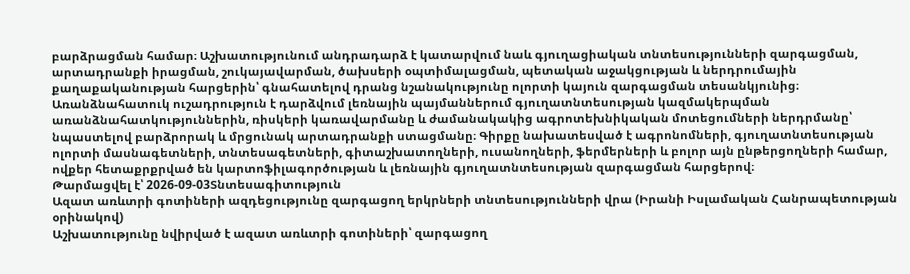բարձրացման համար։ Աշխատությունում անդրադարձ է կատարվում նաև գյուղացիական տնտեսությունների զարգացման, արտադրանքի իրացման, շուկայավարման, ծախսերի օպտիմալացման, պետական աջակցության և ներդրումային քաղաքականության հարցերին՝ գնահատելով դրանց նշանակությունը ոլորտի կայուն զարգացման տեսանկյունից։ Առանձնահատուկ ուշադրություն է դարձվում լեռնային պայմաններում գյուղատնտեսության կազմակերպման առանձնահատկություններին, ռիսկերի կառավարմանը և ժամանակակից ագրոտեխնիկական մոտեցումների ներդրմանը՝ նպաստելով բարձրորակ և մրցունակ արտադրանքի ստացմանը։ Գիրքը նախատեսված է ագրոնոմների, գյուղատնտեսության ոլորտի մասնագետների, տնտեսագետների, գիտաշխատողների, ուսանողների, ֆերմերների և բոլոր այն ընթերցողների համար, ովքեր հետաքրքրված են կարտոֆիլագործության և լեռնային գյուղատնտեսության զարգացման հարցերով։
Թարմացվել է՝ 2026-09-03Տնտեսագիտություն
Ազատ առևտրի գոտիների ազդեցությունը զարգացող երկրների տնտեսությունների վրա (Իրանի Իսլամական Հանրապետության օրինակով)
Աշխատությունը նվիրված է ազատ առևտրի գոտիների՝ զարգացող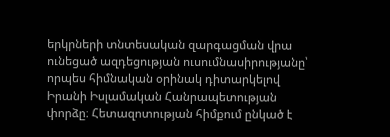երկրների տնտեսական զարգացման վրա ունեցած ազդեցության ուսումնասիրությանը՝ որպես հիմնական օրինակ դիտարկելով Իրանի Իսլամական Հանրապետության փորձը։ Հետազոտության հիմքում ընկած է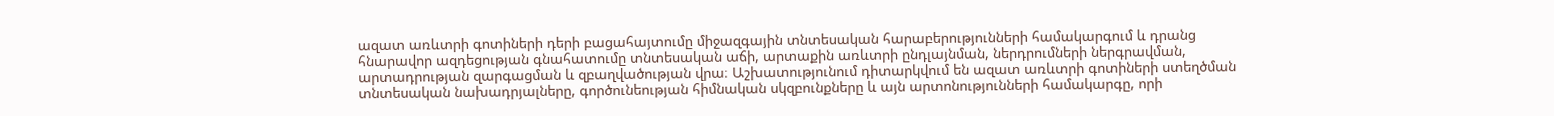ազատ առևտրի գոտիների դերի բացահայտումը միջազգային տնտեսական հարաբերությունների համակարգում և դրանց հնարավոր ազդեցության գնահատումը տնտեսական աճի, արտաքին առևտրի ընդլայնման, ներդրումների ներգրավման, արտադրության զարգացման և զբաղվածության վրա։ Աշխատությունում դիտարկվում են ազատ առևտրի գոտիների ստեղծման տնտեսական նախադրյալները, գործունեության հիմնական սկզբունքները և այն արտոնությունների համակարգը, որի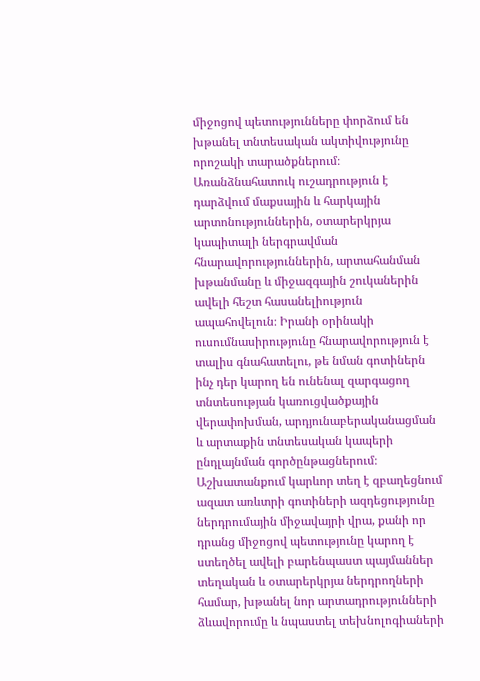միջոցով պետությունները փորձում են խթանել տնտեսական ակտիվությունը որոշակի տարածքներում։ Առանձնահատուկ ուշադրություն է դարձվում մաքսային և հարկային արտոնություններին, օտարերկրյա կապիտալի ներգրավման հնարավորություններին, արտահանման խթանմանը և միջազգային շուկաներին ավելի հեշտ հասանելիություն ապահովելուն։ Իրանի օրինակի ուսումնասիրությունը հնարավորություն է տալիս գնահատելու, թե նման գոտիներն ինչ դեր կարող են ունենալ զարգացող տնտեսության կառուցվածքային վերափոխման, արդյունաբերականացման և արտաքին տնտեսական կապերի ընդլայնման գործընթացներում։ Աշխատանքում կարևոր տեղ է զբաղեցնում ազատ առևտրի գոտիների ազդեցությունը ներդրումային միջավայրի վրա, քանի որ դրանց միջոցով պետությունը կարող է ստեղծել ավելի բարենպաստ պայմաններ տեղական և օտարերկրյա ներդրողների համար, խթանել նոր արտադրությունների ձևավորումը և նպաստել տեխնոլոգիաների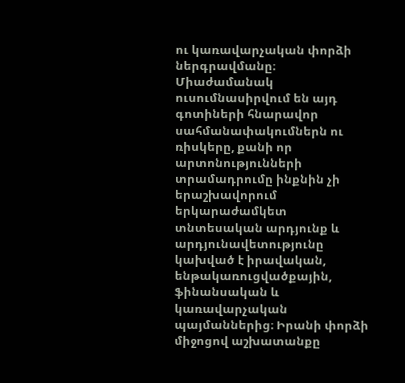ու կառավարչական փորձի ներգրավմանը։ Միաժամանակ ուսումնասիրվում են այդ գոտիների հնարավոր սահմանափակումներն ու ռիսկերը, քանի որ արտոնությունների տրամադրումը ինքնին չի երաշխավորում երկարաժամկետ տնտեսական արդյունք և արդյունավետությունը կախված է իրավական, ենթակառուցվածքային, ֆինանսական և կառավարչական պայմաններից։ Իրանի փորձի միջոցով աշխատանքը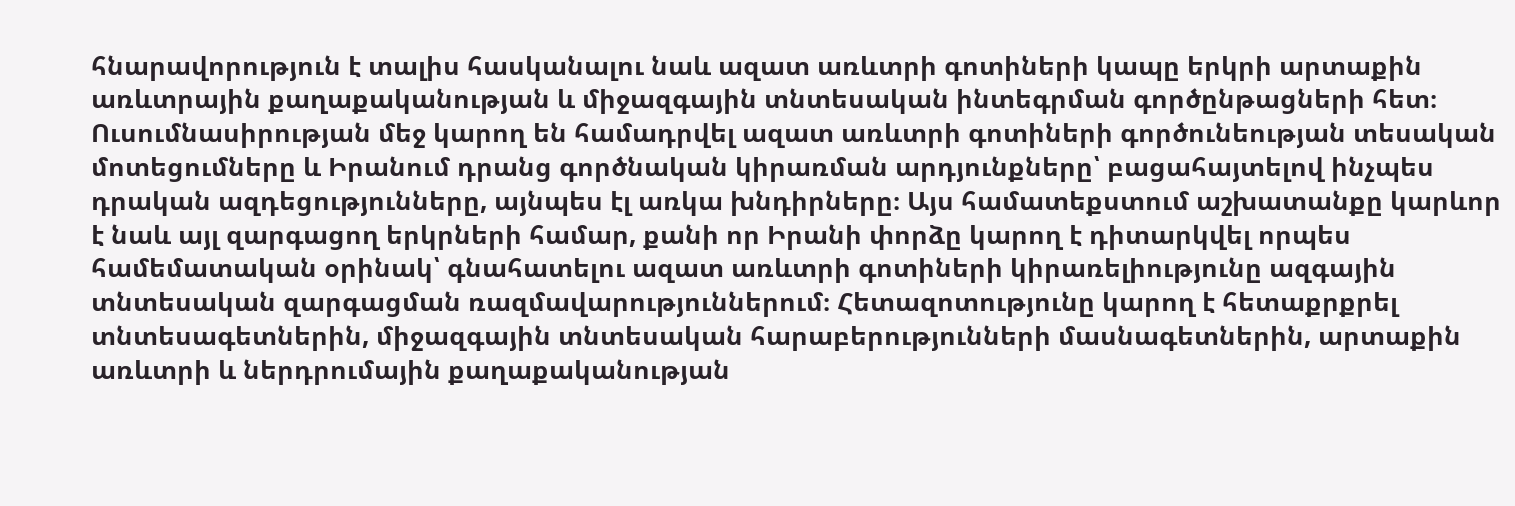հնարավորություն է տալիս հասկանալու նաև ազատ առևտրի գոտիների կապը երկրի արտաքին առևտրային քաղաքականության և միջազգային տնտեսական ինտեգրման գործընթացների հետ։ Ուսումնասիրության մեջ կարող են համադրվել ազատ առևտրի գոտիների գործունեության տեսական մոտեցումները և Իրանում դրանց գործնական կիրառման արդյունքները՝ բացահայտելով ինչպես դրական ազդեցությունները, այնպես էլ առկա խնդիրները։ Այս համատեքստում աշխատանքը կարևոր է նաև այլ զարգացող երկրների համար, քանի որ Իրանի փորձը կարող է դիտարկվել որպես համեմատական օրինակ՝ գնահատելու ազատ առևտրի գոտիների կիրառելիությունը ազգային տնտեսական զարգացման ռազմավարություններում։ Հետազոտությունը կարող է հետաքրքրել տնտեսագետներին, միջազգային տնտեսական հարաբերությունների մասնագետներին, արտաքին առևտրի և ներդրումային քաղաքականության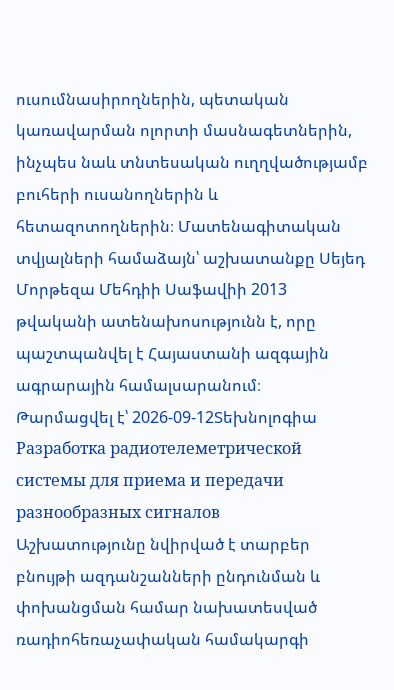ուսումնասիրողներին, պետական կառավարման ոլորտի մասնագետներին, ինչպես նաև տնտեսական ուղղվածությամբ բուհերի ուսանողներին և հետազոտողներին։ Մատենագիտական տվյալների համաձայն՝ աշխատանքը Սեյեդ Մորթեզա Մեհդիի Սաֆավիի 2013 թվականի ատենախոսությունն է, որը պաշտպանվել է Հայաստանի ազգային ագրարային համալսարանում։
Թարմացվել է՝ 2026-09-12Տեխնոլոգիա
Разработка радиотелеметрической системы для приема и передачи разнообразных сигналов
Աշխատությունը նվիրված է տարբեր բնույթի ազդանշանների ընդունման և փոխանցման համար նախատեսված ռադիոհեռաչափական համակարգի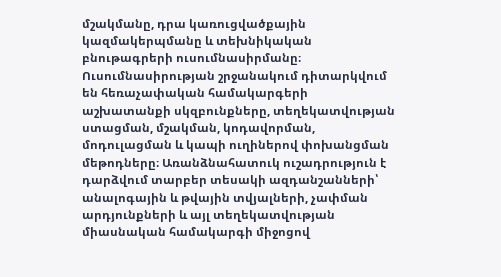մշակմանը, դրա կառուցվածքային կազմակերպմանը և տեխնիկական բնութագրերի ուսումնասիրմանը։ Ուսումնասիրության շրջանակում դիտարկվում են հեռաչափական համակարգերի աշխատանքի սկզբունքները, տեղեկատվության ստացման, մշակման, կոդավորման, մոդուլացման և կապի ուղիներով փոխանցման մեթոդները։ Առանձնահատուկ ուշադրություն է դարձվում տարբեր տեսակի ազդանշանների՝ անալոգային և թվային տվյալների, չափման արդյունքների և այլ տեղեկատվության միասնական համակարգի միջոցով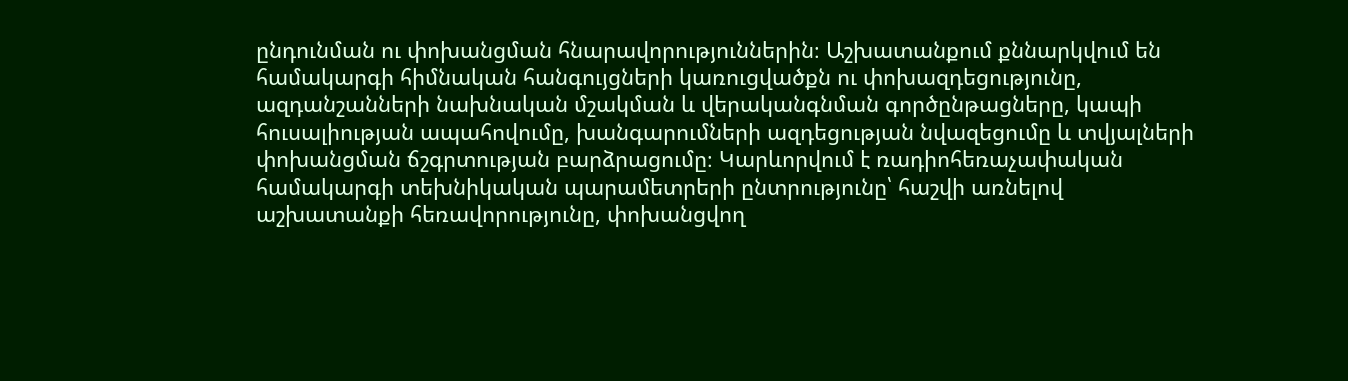ընդունման ու փոխանցման հնարավորություններին։ Աշխատանքում քննարկվում են համակարգի հիմնական հանգույցների կառուցվածքն ու փոխազդեցությունը, ազդանշանների նախնական մշակման և վերականգնման գործընթացները, կապի հուսալիության ապահովումը, խանգարումների ազդեցության նվազեցումը և տվյալների փոխանցման ճշգրտության բարձրացումը։ Կարևորվում է ռադիոհեռաչափական համակարգի տեխնիկական պարամետրերի ընտրությունը՝ հաշվի առնելով աշխատանքի հեռավորությունը, փոխանցվող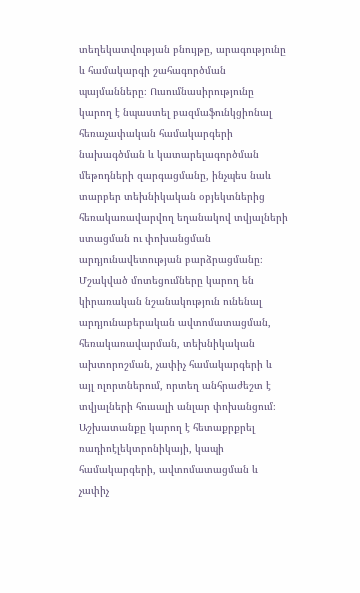տեղեկատվության բնույթը, արագությունը և համակարգի շահագործման պայմանները։ Ուսումնասիրությունը կարող է նպաստել բազմաֆունկցիոնալ հեռաչափական համակարգերի նախագծման և կատարելագործման մեթոդների զարգացմանը, ինչպես նաև տարբեր տեխնիկական օբյեկտներից հեռակառավարվող եղանակով տվյալների ստացման ու փոխանցման արդյունավետության բարձրացմանը։ Մշակված մոտեցումները կարող են կիրառական նշանակություն ունենալ արդյունաբերական ավտոմատացման, հեռակառավարման, տեխնիկական ախտորոշման, չափիչ համակարգերի և այլ ոլորտներում, որտեղ անհրաժեշտ է տվյալների հուսալի անլար փոխանցում։ Աշխատանքը կարող է հետաքրքրել ռադիոէլեկտրոնիկայի, կապի համակարգերի, ավտոմատացման և չափիչ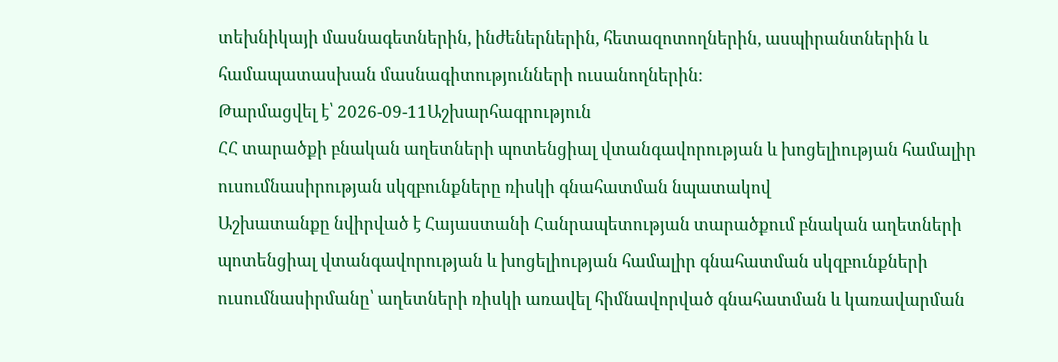տեխնիկայի մասնագետներին, ինժեներներին, հետազոտողներին, ասպիրանտներին և համապատասխան մասնագիտությունների ուսանողներին։
Թարմացվել է՝ 2026-09-11Աշխարհագրություն
ՀՀ տարածքի բնական աղետների պոտենցիալ վտանգավորության և խոցելիության համալիր ուսումնասիրության սկզբունքները ռիսկի գնահատման նպատակով
Աշխատանքը նվիրված է Հայաստանի Հանրապետության տարածքում բնական աղետների պոտենցիալ վտանգավորության և խոցելիության համալիր գնահատման սկզբունքների ուսումնասիրմանը՝ աղետների ռիսկի առավել հիմնավորված գնահատման և կառավարման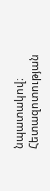նպատակով։ Հետազոտության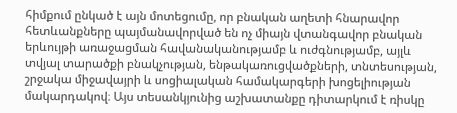հիմքում ընկած է այն մոտեցումը, որ բնական աղետի հնարավոր հետևանքները պայմանավորված են ոչ միայն վտանգավոր բնական երևույթի առաջացման հավանականությամբ և ուժգնությամբ, այլև տվյալ տարածքի բնակչության, ենթակառուցվածքների, տնտեսության, շրջակա միջավայրի և սոցիալական համակարգերի խոցելիության մակարդակով։ Այս տեսանկյունից աշխատանքը դիտարկում է ռիսկը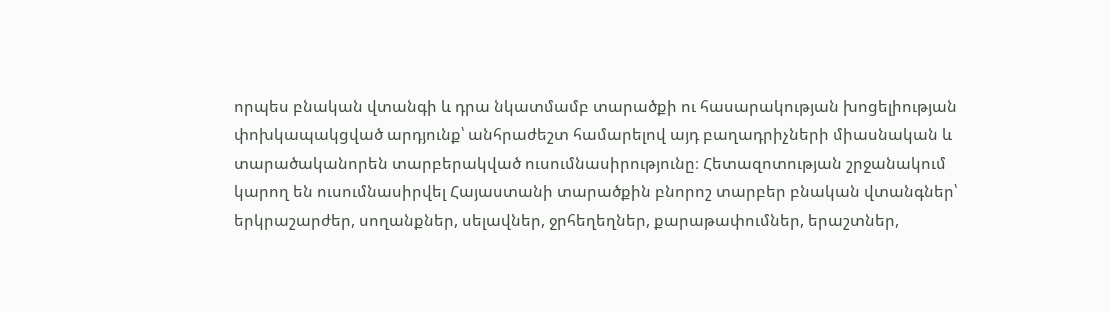որպես բնական վտանգի և դրա նկատմամբ տարածքի ու հասարակության խոցելիության փոխկապակցված արդյունք՝ անհրաժեշտ համարելով այդ բաղադրիչների միասնական և տարածականորեն տարբերակված ուսումնասիրությունը։ Հետազոտության շրջանակում կարող են ուսումնասիրվել Հայաստանի տարածքին բնորոշ տարբեր բնական վտանգներ՝ երկրաշարժեր, սողանքներ, սելավներ, ջրհեղեղներ, քարաթափումներ, երաշտներ,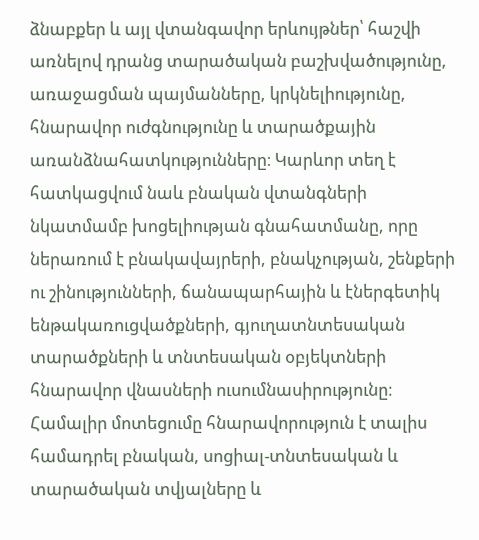ձնաբքեր և այլ վտանգավոր երևույթներ՝ հաշվի առնելով դրանց տարածական բաշխվածությունը, առաջացման պայմանները, կրկնելիությունը, հնարավոր ուժգնությունը և տարածքային առանձնահատկությունները։ Կարևոր տեղ է հատկացվում նաև բնական վտանգների նկատմամբ խոցելիության գնահատմանը, որը ներառում է բնակավայրերի, բնակչության, շենքերի ու շինությունների, ճանապարհային և էներգետիկ ենթակառուցվածքների, գյուղատնտեսական տարածքների և տնտեսական օբյեկտների հնարավոր վնասների ուսումնասիրությունը։ Համալիր մոտեցումը հնարավորություն է տալիս համադրել բնական, սոցիալ-տնտեսական և տարածական տվյալները և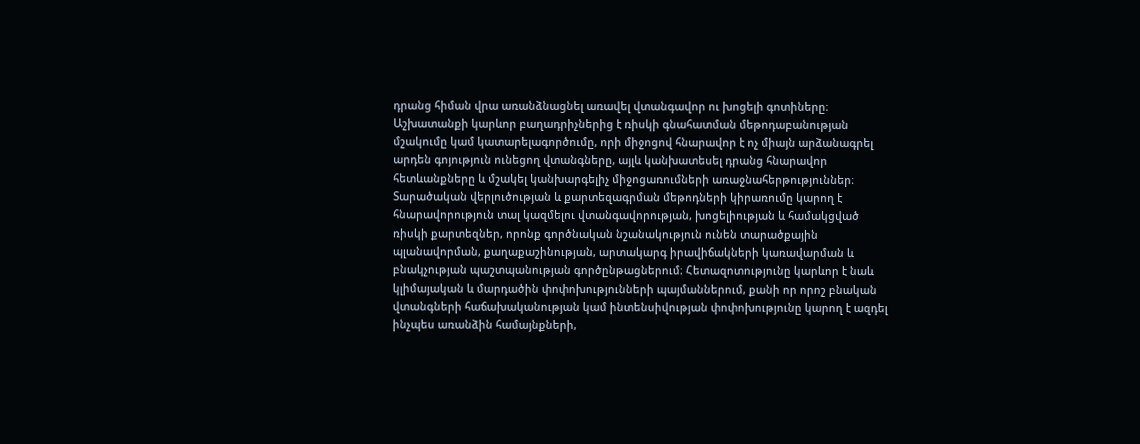դրանց հիման վրա առանձնացնել առավել վտանգավոր ու խոցելի գոտիները։ Աշխատանքի կարևոր բաղադրիչներից է ռիսկի գնահատման մեթոդաբանության մշակումը կամ կատարելագործումը, որի միջոցով հնարավոր է ոչ միայն արձանագրել արդեն գոյություն ունեցող վտանգները, այլև կանխատեսել դրանց հնարավոր հետևանքները և մշակել կանխարգելիչ միջոցառումների առաջնահերթություններ։ Տարածական վերլուծության և քարտեզագրման մեթոդների կիրառումը կարող է հնարավորություն տալ կազմելու վտանգավորության, խոցելիության և համակցված ռիսկի քարտեզներ, որոնք գործնական նշանակություն ունեն տարածքային պլանավորման, քաղաքաշինության, արտակարգ իրավիճակների կառավարման և բնակչության պաշտպանության գործընթացներում։ Հետազոտությունը կարևոր է նաև կլիմայական և մարդածին փոփոխությունների պայմաններում, քանի որ որոշ բնական վտանգների հաճախականության կամ ինտենսիվության փոփոխությունը կարող է ազդել ինչպես առանձին համայնքների,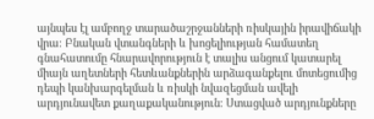այնպես էլ ամբողջ տարածաշրջանների ռիսկային իրավիճակի վրա։ Բնական վտանգների և խոցելիության համատեղ գնահատումը հնարավորություն է տալիս անցում կատարել միայն աղետների հետևանքներին արձագանքելու մոտեցումից դեպի կանխարգելման և ռիսկի նվազեցման ավելի արդյունավետ քաղաքականություն։ Ստացված արդյունքները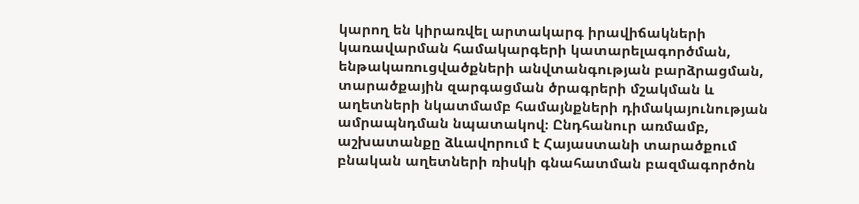կարող են կիրառվել արտակարգ իրավիճակների կառավարման համակարգերի կատարելագործման, ենթակառուցվածքների անվտանգության բարձրացման, տարածքային զարգացման ծրագրերի մշակման և աղետների նկատմամբ համայնքների դիմակայունության ամրապնդման նպատակով։ Ընդհանուր առմամբ, աշխատանքը ձևավորում է Հայաստանի տարածքում բնական աղետների ռիսկի գնահատման բազմագործոն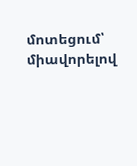մոտեցում՝ միավորելով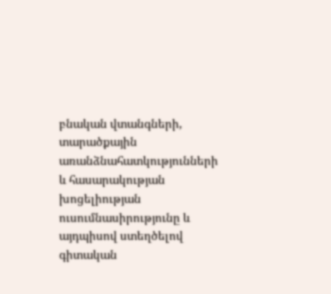բնական վտանգների, տարածքային առանձնահատկությունների և հասարակության խոցելիության ուսումնասիրությունը և այդպիսով ստեղծելով գիտական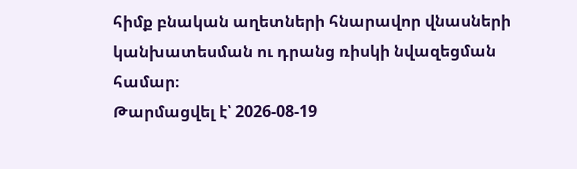հիմք բնական աղետների հնարավոր վնասների կանխատեսման ու դրանց ռիսկի նվազեցման համար։
Թարմացվել է՝ 2026-08-19